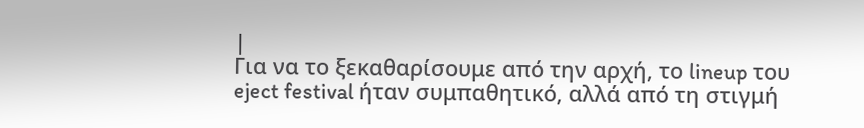|
Για να το ξεκαθαρίσουμε από την αρχή, το lineup του eject festival ήταν συμπαθητικό, αλλά από τη στιγμή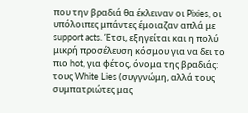που την βραδιά θα έκλειναν οι Pixies, οι υπόλοιπες μπάντες έμοιαζαν απλά με support acts. Έτσι, εξηγείται και η πολύ μικρή προσέλευση κόσμου για να δει το πιο hot, για φέτος, όνομα της βραδιάς: τους White Lies (συγγνώμη, αλλά τους συμπατριώτες μας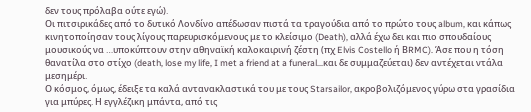δεν τους πρόλαβα ούτε εγώ).
Οι πιτσιρικάδες από το δυτικό Λονδίνο απέδωσαν πιστά τα τραγούδια από το πρώτο τους album, και κάπως κινητοποίησαν τους λίγους παρευρισκόμενους με το κλείσιμο (Death), αλλά έχω δει και πιο σπουδαίους μουσικούς να …υποκύπτουν στην αθηναϊκή καλοκαιρινή ζέστη (πχ Elvis Costello ή ΒRMC). Άσε που η τόση θανατίλα στο στίχο (death, lose my life, I met a friend at a funeral…και δε συμμαζεύεται) δεν αντέχεται ντάλα μεσημέρι.
Ο κόσμος, όμως, έδειξε τα καλά αντανακλαστικά του με τους Starsailor, ακροβολιζόμενος γύρω στα γρασίδια για μπύρες. Η εγγλέζικη μπάντα, από τις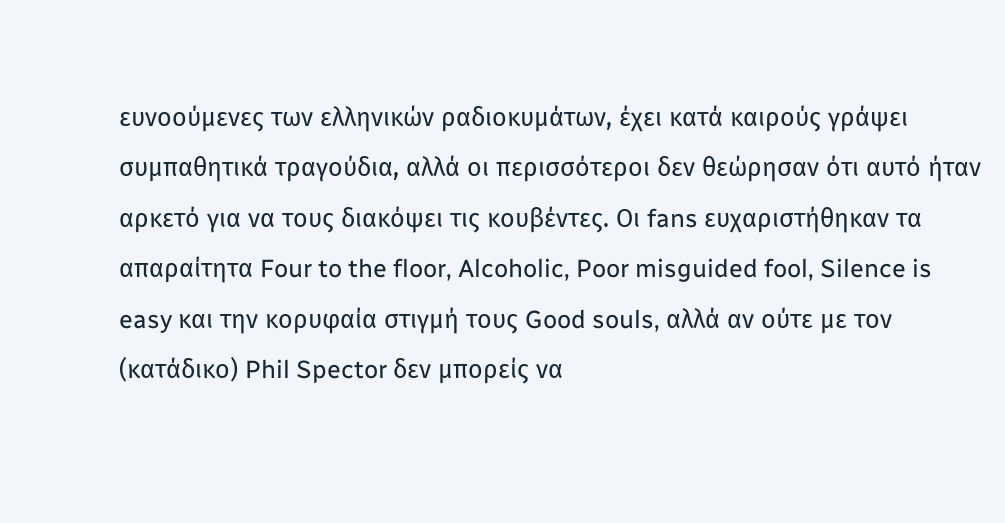ευνοούμενες των ελληνικών ραδιοκυμάτων, έχει κατά καιρούς γράψει συμπαθητικά τραγούδια, αλλά οι περισσότεροι δεν θεώρησαν ότι αυτό ήταν αρκετό για να τους διακόψει τις κουβέντες. Οι fans ευχαριστήθηκαν τα απαραίτητα Four to the floor, Alcoholic, Poor misguided fool, Silence is easy και την κορυφαία στιγμή τους Good souls, αλλά αν ούτε με τον (κατάδικο) Phil Spector δεν μπορείς να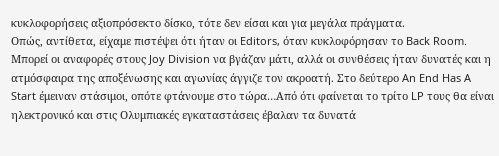κυκλοφορήσεις αξιοπρόσεκτο δίσκο, τότε δεν είσαι και για μεγάλα πράγματα.
Οπώς, αντίθετα, είχαμε πιστέψει ότι ήταν οι Editors, όταν κυκλοφόρησαν το Back Room. Μπορεί οι αναφορές στους Joy Division να βγάζαν μάτι, αλλά οι συνθέσεις ήταν δυνατές και η ατμόσφαιρα της αποξένωσης και αγωνίας άγγιζε τον ακροατή. Στο δεύτερο An End Has A Start έμειναν στάσιμοι, οπότε φτάνουμε στο τώρα…Από ότι φαίνεται το τρίτο LP τους θα είναι ηλεκτρονικό και στις Ολυμπιακές εγκαταστάσεις έβαλαν τα δυνατά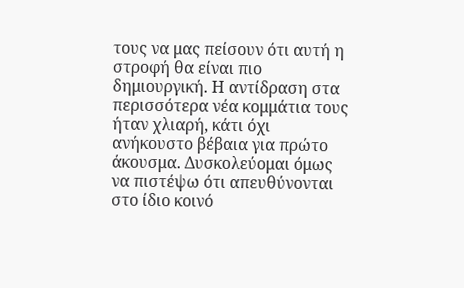τους να μας πείσουν ότι αυτή η στροφή θα είναι πιο δημιουργική. Η αντίδραση στα περισσότερα νέα κομμάτια τους ήταν χλιαρή, κάτι όχι ανήκουστο βέβαια για πρώτο άκουσμα. Δυσκολεύομαι όμως να πιστέψω ότι απευθύνονται στο ίδιο κοινό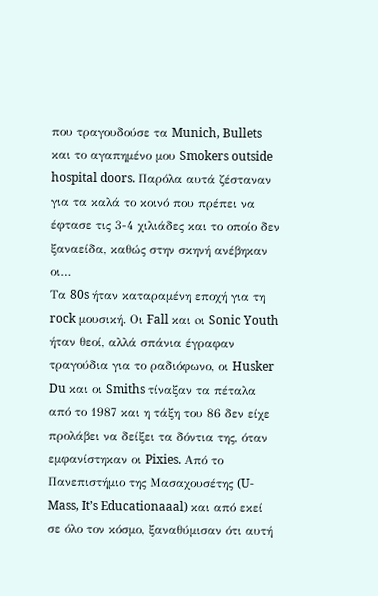που τραγουδούσε τα Munich, Bullets και το αγαπημένο μου Smokers outside hospital doors. Παρόλα αυτά ζέσταναν για τα καλά το κοινό που πρέπει να έφτασε τις 3-4 χιλιάδες και το οποίο δεν ξαναείδα, καθώς στην σκηνή ανέβηκαν οι…
Τα 80s ήταν καταραμένη εποχή για τη rock μουσική. Οι Fall και oι Sonic Youth ήταν θεοί, αλλά σπάνια έγραφαν τραγούδια για το ραδιόφωνο, οι Husker Du και οι Smiths τίναξαν τα πέταλα από το 1987 και η τάξη του 86 δεν είχε προλάβει να δείξει τα δόντια της, όταν εμφανίστηκαν οι Pixies. Aπό το Πανεπιστήμιο της Μασαχουσέτης (U-Mass, It’s Educationaaal) και από εκεί σε όλο τον κόσμο, ξαναθύμισαν ότι αυτή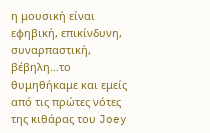η μουσική είναι εφηβική, επικίνδυνη, συναρπαστική, βέβηλη…το θυμηθήκαμε και εμείς από τις πρώτες νότες της κιθάρας του Joey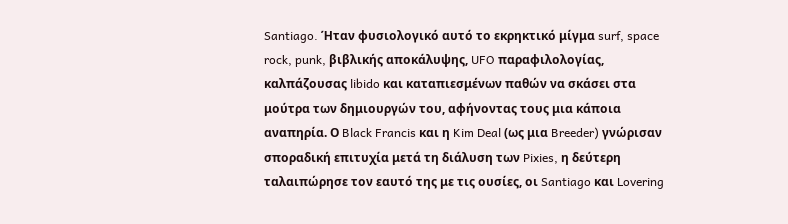Santiago. Ήταν φυσιολογικό αυτό το εκρηκτικό μίγμα surf, space rock, punk, βιβλικής αποκάλυψης, UFO παραφιλολογίας, καλπάζουσας libido και καταπιεσμένων παθών να σκάσει στα μούτρα των δημιουργών του, αφήνοντας τους μια κάποια αναπηρία. Ο Black Francis και η Kim Deal (ως μια Breeder) γνώρισαν σποραδική επιτυχία μετά τη διάλυση των Pixies, η δεύτερη ταλαιπώρησε τον εαυτό της με τις ουσίες, οι Santiago και Lovering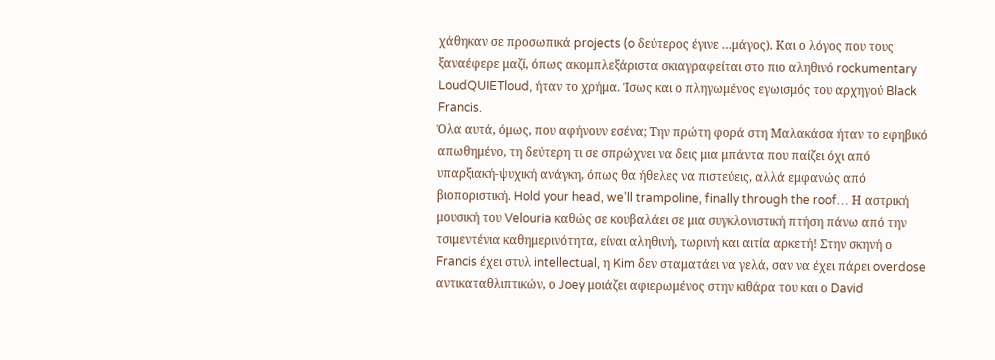χάθηκαν σε προσωπικά projects (o δεύτερος έγινε …μάγος). Και ο λόγος που τους ξαναέφερε μαζί, όπως ακομπλεξάριστα σκιαγραφείται στο πιο αληθινό rockumentary LoudQUIETloud, ήταν το χρήμα. Ίσως και ο πληγωμένος εγωισμός του αρχηγού Black Francis.
Όλα αυτά, όμως, που αφήνουν εσένα; Την πρώτη φορά στη Μαλακάσα ήταν το εφηβικό απωθημένο, τη δεύτερη τι σε σπρώχνει να δεις μια μπάντα που παίζει όχι από υπαρξιακή-ψυχική ανάγκη, όπως θα ήθελες να πιστεύεις, αλλά εμφανώς από βιοποριστική. Hold your head, we’ll trampoline, finally through the roof… Η αστρική μουσική του Velouria καθώς σε κουβαλάει σε μια συγκλονιστική πτήση πάνω από την τσιμεντένια καθημερινότητα, είναι αληθινή, τωρινή και αιτία αρκετή! Στην σκηνή ο Francis έχει στυλ intellectual, η Kim δεν σταματάει να γελά, σαν να έχει πάρει overdose αντικαταθλιπτικών, ο Joey μοιάζει αφιερωμένος στην κιθάρα του και ο David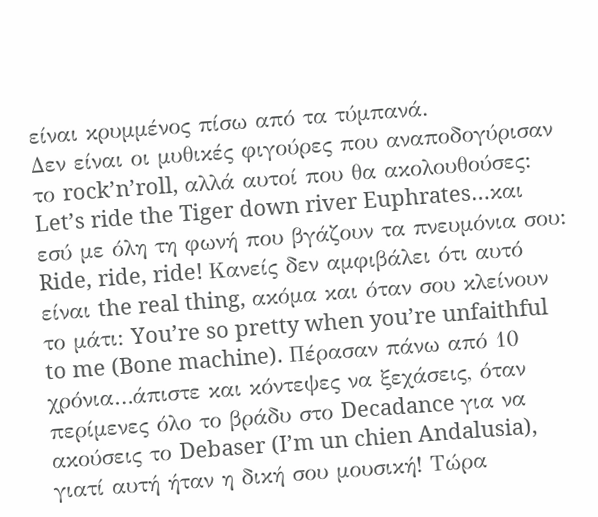είναι κρυμμένος πίσω από τα τύμπανά.
Δεν είναι οι μυθικές φιγούρες που αναποδογύρισαν το rock’n’roll, αλλά αυτοί που θα ακολουθούσες: Let’s ride the Tiger down river Euphrates…και εσύ με όλη τη φωνή που βγάζουν τα πνευμόνια σου: Ride, ride, ride! Kανείς δεν αμφιβάλει ότι αυτό είναι the real thing, ακόμα και όταν σου κλείνουν το μάτι: You’re so pretty when you’re unfaithful to me (Bone machine). Πέρασαν πάνω από 10 χρόνια…άπιστε και κόντεψες να ξεχάσεις, όταν περίμενες όλο το βράδυ στο Decadance για να ακούσεις το Debaser (I’m un chien Andalusia), γιατί αυτή ήταν η δική σου μουσική! Τώρα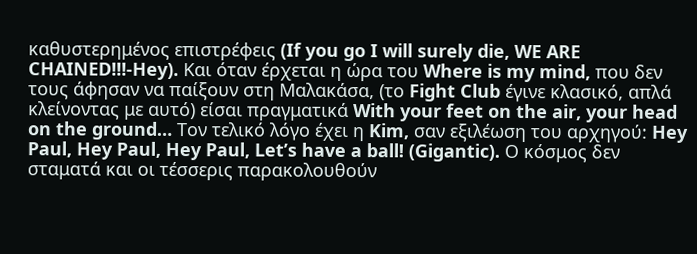καθυστερημένος επιστρέφεις (If you go I will surely die, WE ARE CHAINED!!!-Hey). Kαι όταν έρχεται η ώρα του Where is my mind, που δεν τους άφησαν να παίξουν στη Μαλακάσα, (το Fight Club έγινε κλασικό, απλά κλείνοντας με αυτό) είσαι πραγματικά With your feet on the air, your head on the ground… Τον τελικό λόγο έχει η Kim, σαν εξιλέωση του αρχηγού: Hey Paul, Hey Paul, Hey Paul, Let’s have a ball! (Gigantic). Ο κόσμος δεν σταματά και οι τέσσερις παρακολουθούν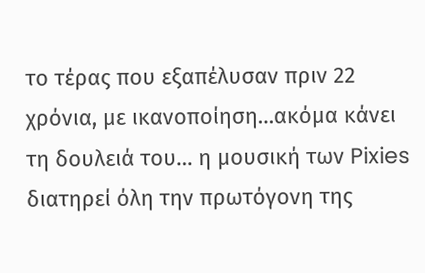το τέρας που εξαπέλυσαν πριν 22 χρόνια, με ικανοποίηση…ακόμα κάνει τη δουλειά του… η μουσική των Pixies διατηρεί όλη την πρωτόγονη της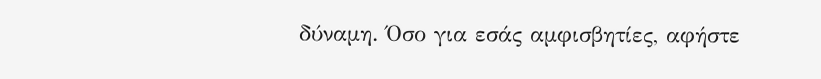δύναμη. Όσο για εσάς αμφισβητίες, αφήστε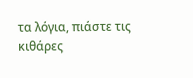τα λόγια, πιάστε τις κιθάρες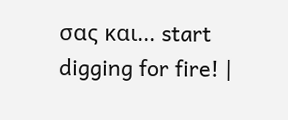σας και... start digging for fire! |